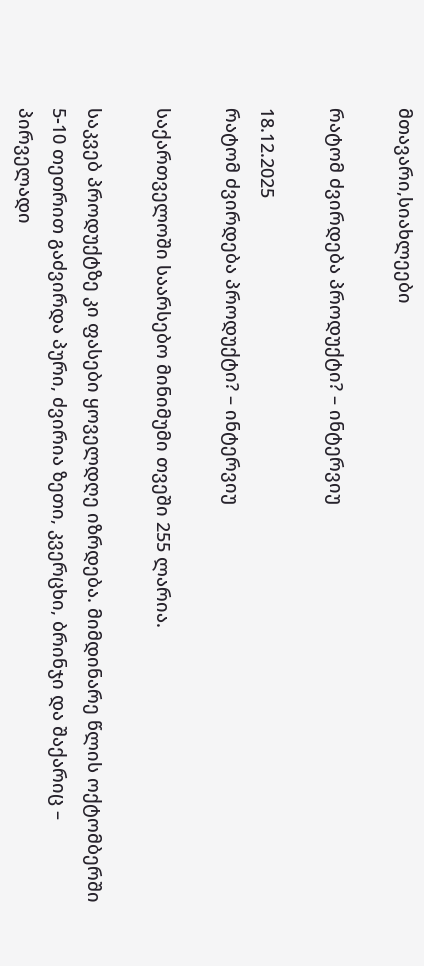მთავარი,სიახლეები

რატომ ძვირდება პროდუქტი? – ინტერვიუ

18.12.2025
რატომ ძვირდება პროდუქტი? – ინტერვიუ

საქართველოში საარსებო მინიმუმი თვეში 255 ლარია.

საკვებ პროდუქტზე კი ფასები ყოველდღე იზრდება. მიმდინარე წლის ოქტომბერში 5-10 თეთრით გაძვირდა პური, ძვირია ზეთი, კვერცხი, ბრინჯი და შაქარიც – პირველადი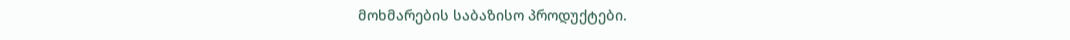მოხმარების საბაზისო პროდუქტები.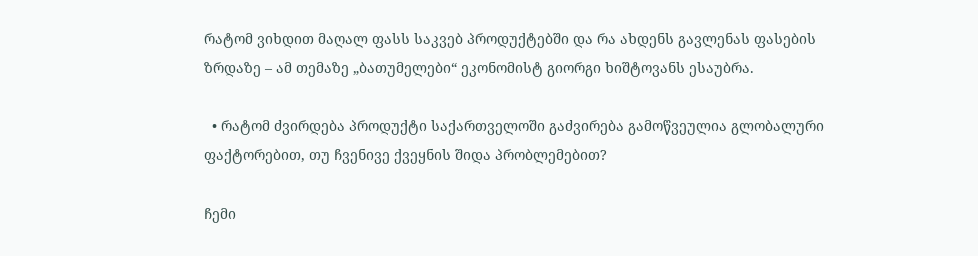რატომ ვიხდით მაღალ ფასს საკვებ პროდუქტებში და რა ახდენს გავლენას ფასების ზრდაზე – ამ თემაზე „ბათუმელები“ ეკონომისტ გიორგი ხიშტოვანს ესაუბრა.

  • რატომ ძვირდება პროდუქტი საქართველოში გაძვირება გამოწვეულია გლობალური ფაქტორებით, თუ ჩვენივე ქვეყნის შიდა პრობლემებით?

ჩემი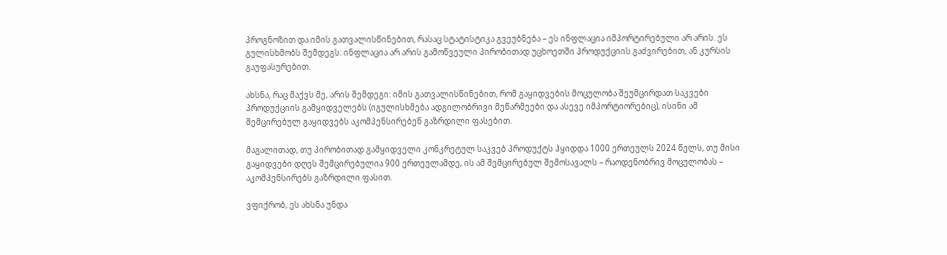პროგნოზით და იმის გათვალისწინებით, რასაც სტატისტიკა გვეუბნება – ეს ინფლაცია იმპორტირებული არ არის. ეს გულისხმობს შემდეგს: ინფლაცია არ არის გამოწვეული პირობითად უცხოეთში პროდუქციის გაძვირებით, ან კურსის გაუფასურებით.

ახსნა, რაც მაქვს მე, არის შემდეგი: იმის გათვალისწინებით, რომ გაყიდვების მოცულობა შეუმცირდათ საკვები პროდუქციის გამყიდველებს (იგულისხმება ადგილობრივი მეწარმეები და ასევე იმპორტიორებიც), ისინი ამ შემცირებულ გაყიდვებს აკომპენსირებენ გაზრდილი ფასებით.

მაგალითად, თუ პირობითად გამყიდველი კონკრეტულ საკვებ პროდუქტს ჰყიდდა 1000 ერთეულს 2024 წელს, თუ მისი გაყიდვები დღეს შემცირებულია 900 ერთეულამდე, ის ამ შემცირებულ შემოსავალს – რაოდენობრივ მოცულობას – აკომპენსირებს გაზრდილი ფასით.

ვფიქრობ, ეს ახსნა უნდა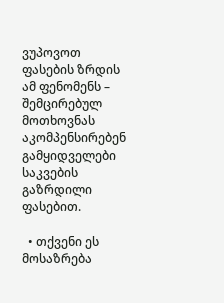ვუპოვოთ ფასების ზრდის ამ ფენომენს – შემცირებულ მოთხოვნას აკომპენსირებენ გამყიდველები საკვების გაზრდილი ფასებით.

  • თქვენი ეს მოსაზრება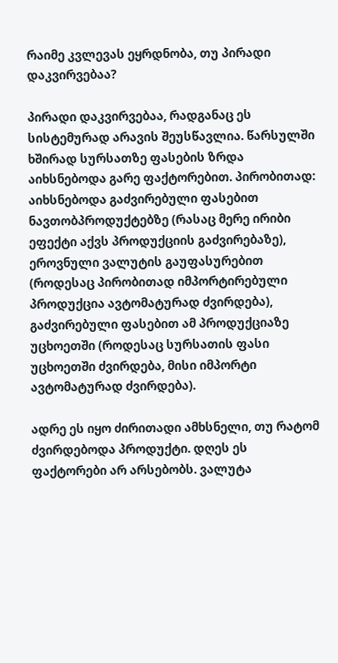რაიმე კვლევას ეყრდნობა, თუ პირადი დაკვირვებაა?

პირადი დაკვირვებაა, რადგანაც ეს სისტემურად არავის შეუსწავლია. წარსულში ხშირად სურსათზე ფასების ზრდა აიხსნებოდა გარე ფაქტორებით. პირობითად: აიხსნებოდა გაძვირებული ფასებით ნავთობპროდუქტებზე (რასაც მერე ირიბი ეფექტი აქვს პროდუქციის გაძვირებაზე), ეროვნული ვალუტის გაუფასურებით (როდესაც პირობითად იმპორტირებული პროდუქცია ავტომატურად ძვირდება), გაძვირებული ფასებით ამ პროდუქციაზე უცხოეთში (როდესაც სურსათის ფასი უცხოეთში ძვირდება, მისი იმპორტი ავტომატურად ძვირდება).

ადრე ეს იყო ძირითადი ამხსნელი, თუ რატომ ძვირდებოდა პროდუქტი. დღეს ეს ფაქტორები არ არსებობს. ვალუტა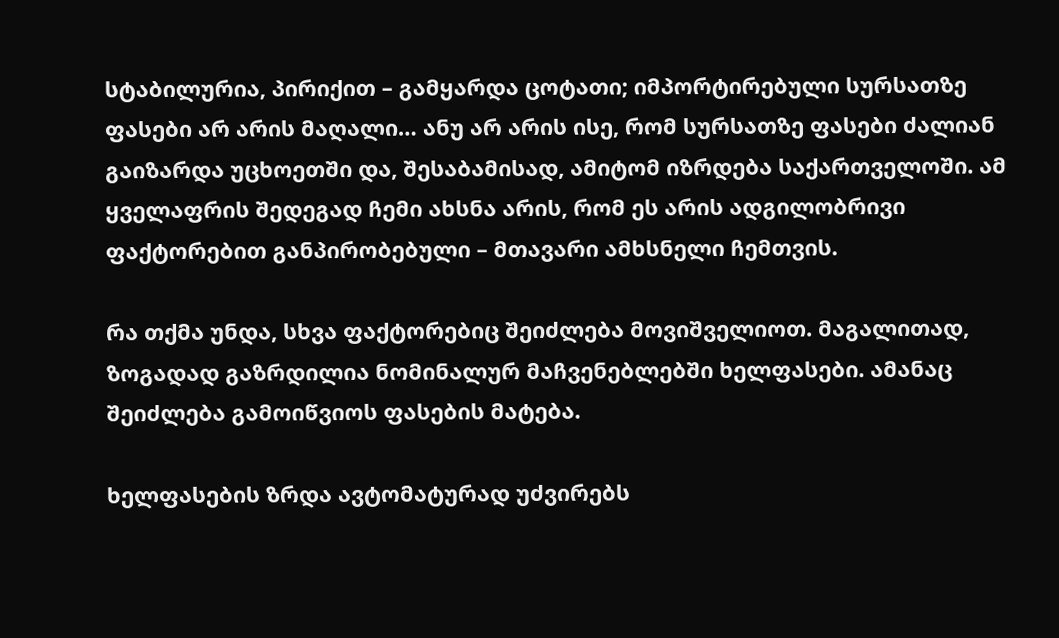სტაბილურია, პირიქით – გამყარდა ცოტათი; იმპორტირებული სურსათზე ფასები არ არის მაღალი… ანუ არ არის ისე, რომ სურსათზე ფასები ძალიან გაიზარდა უცხოეთში და, შესაბამისად, ამიტომ იზრდება საქართველოში. ამ ყველაფრის შედეგად ჩემი ახსნა არის, რომ ეს არის ადგილობრივი ფაქტორებით განპირობებული – მთავარი ამხსნელი ჩემთვის.

რა თქმა უნდა, სხვა ფაქტორებიც შეიძლება მოვიშველიოთ. მაგალითად, ზოგადად გაზრდილია ნომინალურ მაჩვენებლებში ხელფასები. ამანაც შეიძლება გამოიწვიოს ფასების მატება.

ხელფასების ზრდა ავტომატურად უძვირებს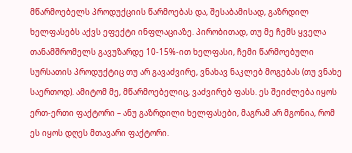მწარმოებელს პროდუქციის წარმოებას და, შესაბამისად, გაზრდილ ხელფასებს აქვს ეფექტი ინფლაციაზე. პირობითად, თუ მე ჩემს ყველა თანამშრომელს გავუზარდე 10-15%-ით ხელფასი, ჩემი წარმოებული სურსათის პროდუქტიც თუ არ გავაძვირე, ვნახავ ნაკლებ მოგებას (თუ ვნახე საერთოდ). ამიტომ მე, მწარმოებელიც, ვაძვირებ ფასს. ეს შეიძლება იყოს ერთ-ერთი ფაქტორი – ანუ გაზრდილი ხელფასები, მაგრამ არ მგონია, რომ ეს იყოს დღეს მთავარი ფაქტორი.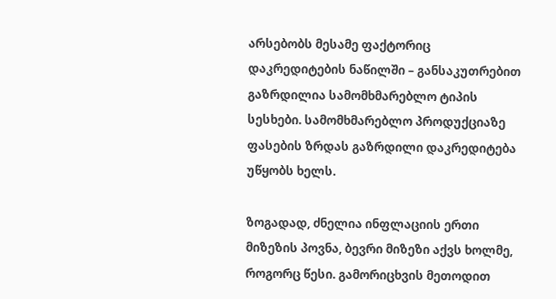არსებობს მესამე ფაქტორიც დაკრედიტების ნაწილში – განსაკუთრებით გაზრდილია სამომხმარებლო ტიპის სესხები. სამომხმარებლო პროდუქციაზე ფასების ზრდას გაზრდილი დაკრედიტება უწყობს ხელს.

ზოგადად, ძნელია ინფლაციის ერთი მიზეზის პოვნა, ბევრი მიზეზი აქვს ხოლმე, როგორც წესი. გამორიცხვის მეთოდით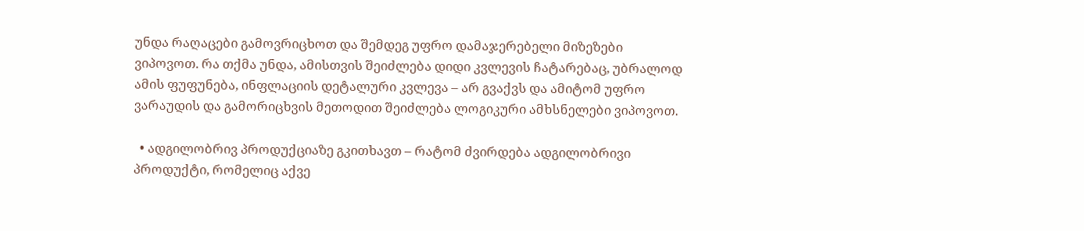უნდა რაღაცები გამოვრიცხოთ და შემდეგ უფრო დამაჯერებელი მიზეზები ვიპოვოთ. რა თქმა უნდა, ამისთვის შეიძლება დიდი კვლევის ჩატარებაც, უბრალოდ ამის ფუფუნება, ინფლაციის დეტალური კვლევა – არ გვაქვს და ამიტომ უფრო ვარაუდის და გამორიცხვის მეთოდით შეიძლება ლოგიკური ამხსნელები ვიპოვოთ.

  • ადგილობრივ პროდუქციაზე გკითხავთ – რატომ ძვირდება ადგილობრივი პროდუქტი, რომელიც აქვე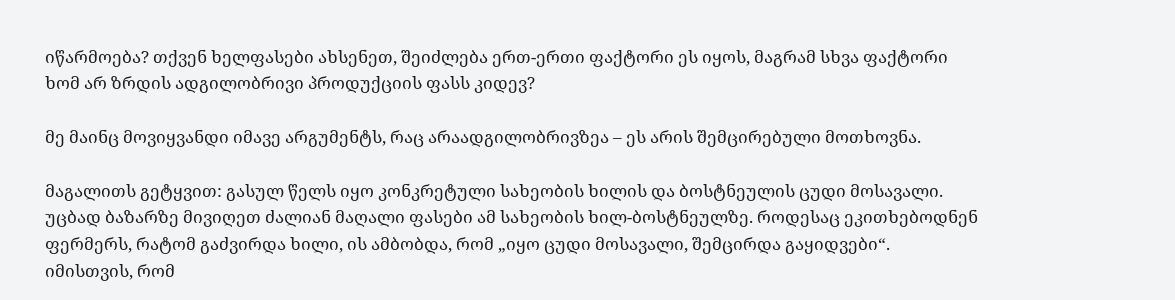იწარმოება? თქვენ ხელფასები ახსენეთ, შეიძლება ერთ-ერთი ფაქტორი ეს იყოს, მაგრამ სხვა ფაქტორი ხომ არ ზრდის ადგილობრივი პროდუქციის ფასს კიდევ?

მე მაინც მოვიყვანდი იმავე არგუმენტს, რაც არაადგილობრივზეა – ეს არის შემცირებული მოთხოვნა.

მაგალითს გეტყვით: გასულ წელს იყო კონკრეტული სახეობის ხილის და ბოსტნეულის ცუდი მოსავალი. უცბად ბაზარზე მივიღეთ ძალიან მაღალი ფასები ამ სახეობის ხილ-ბოსტნეულზე. როდესაც ეკითხებოდნენ ფერმერს, რატომ გაძვირდა ხილი, ის ამბობდა, რომ „იყო ცუდი მოსავალი, შემცირდა გაყიდვები“. იმისთვის, რომ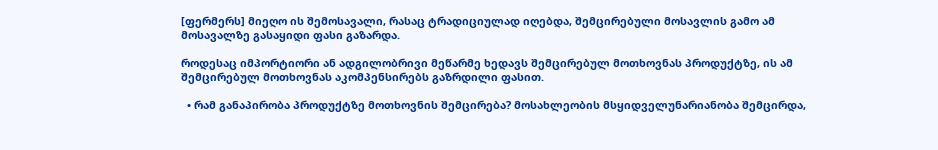[ფერმერს] მიეღო ის შემოსავალი, რასაც ტრადიციულად იღებდა, შემცირებული მოსავლის გამო ამ მოსავალზე გასაყიდი ფასი გაზარდა.

როდესაც იმპორტიორი ან ადგილობრივი მეწარმე ხედავს შემცირებულ მოთხოვნას პროდუქტზე, ის ამ შემცირებულ მოთხოვნას აკომპენსირებს გაზრდილი ფასით.

  • რამ განაპირობა პროდუქტზე მოთხოვნის შემცირება? მოსახლეობის მსყიდველუნარიანობა შემცირდა,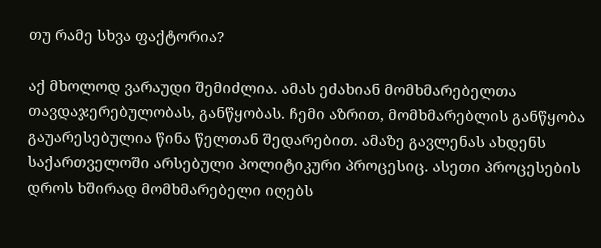თუ რამე სხვა ფაქტორია?

აქ მხოლოდ ვარაუდი შემიძლია. ამას ეძახიან მომხმარებელთა თავდაჯერებულობას, განწყობას. ჩემი აზრით, მომხმარებლის განწყობა გაუარესებულია წინა წელთან შედარებით. ამაზე გავლენას ახდენს საქართველოში არსებული პოლიტიკური პროცესიც. ასეთი პროცესების დროს ხშირად მომხმარებელი იღებს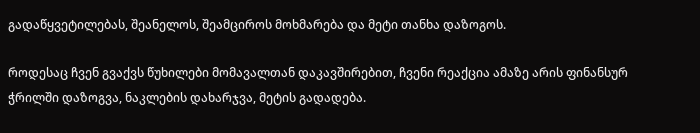გადაწყვეტილებას, შეანელოს, შეამციროს მოხმარება და მეტი თანხა დაზოგოს.

როდესაც ჩვენ გვაქვს წუხილები მომავალთან დაკავშირებით, ჩვენი რეაქცია ამაზე არის ფინანსურ ჭრილში დაზოგვა, ნაკლების დახარჯვა, მეტის გადადება.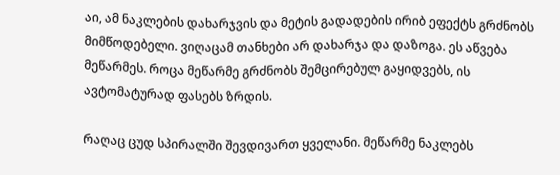აი, ამ ნაკლების დახარჯვის და მეტის გადადების ირიბ ეფექტს გრძნობს მიმწოდებელი. ვიღაცამ თანხები არ დახარჯა და დაზოგა. ეს აწვება მეწარმეს. როცა მეწარმე გრძნობს შემცირებულ გაყიდვებს, ის ავტომატურად ფასებს ზრდის.

რაღაც ცუდ სპირალში შევდივართ ყველანი. მეწარმე ნაკლებს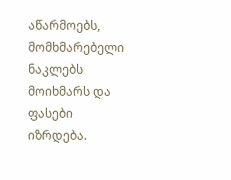აწარმოებს, მომხმარებელი ნაკლებს მოიხმარს და ფასები იზრდება.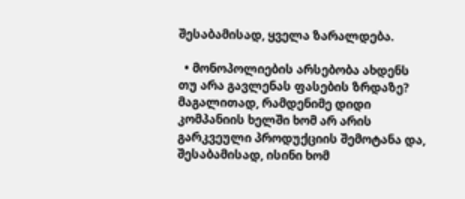შესაბამისად, ყველა ზარალდება.

  • მონოპოლიების არსებობა ახდენს თუ არა გავლენას ფასების ზრდაზე? მაგალითად, რამდენიმე დიდი კომპანიის ხელში ხომ არ არის გარკვეული პროდუქციის შემოტანა და, შესაბამისად, ისინი ხომ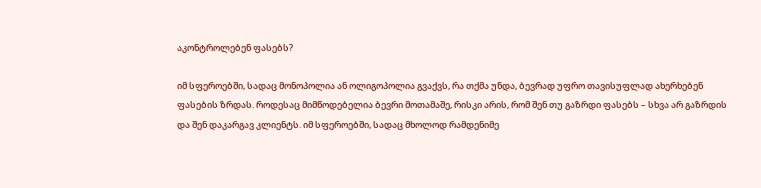აკონტროლებენ ფასებს?

იმ სფეროებში, სადაც მონოპოლია ან ოლიგოპოლია გვაქვს, რა თქმა უნდა, ბევრად უფრო თავისუფლად ახერხებენ ფასების ზრდას. როდესაც მიმწოდებელია ბევრი მოთამაშე, რისკი არის, რომ შენ თუ გაზრდი ფასებს – სხვა არ გაზრდის და შენ დაკარგავ კლიენტს. იმ სფეროებში, სადაც მხოლოდ რამდენიმე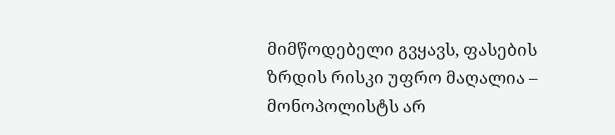მიმწოდებელი გვყავს, ფასების ზრდის რისკი უფრო მაღალია – მონოპოლისტს არ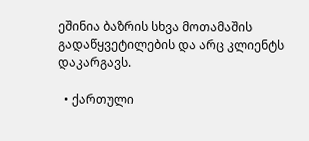ეშინია ბაზრის სხვა მოთამაშის გადაწყვეტილების და არც კლიენტს დაკარგავს.

  • ქართული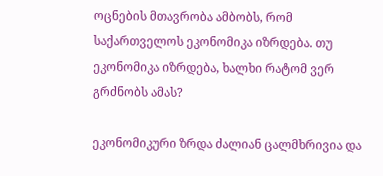ოცნების მთავრობა ამბობს, რომ საქართველოს ეკონომიკა იზრდება. თუ ეკონომიკა იზრდება, ხალხი რატომ ვერ გრძნობს ამას?

ეკონომიკური ზრდა ძალიან ცალმხრივია და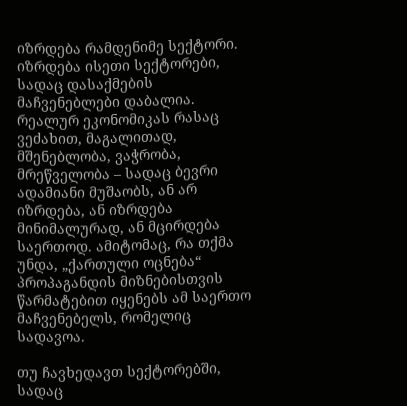იზრდება რამდენიმე სექტორი. იზრდება ისეთი სექტორები, სადაც დასაქმების მაჩვენებლები დაბალია. რეალურ ეკონომიკას რასაც ვეძახით, მაგალითად, მშენებლობა, ვაჭრობა, მრეწველობა – სადაც ბევრი ადამიანი მუშაობს, ან არ იზრდება, ან იზრდება მინიმალურად, ან მცირდება საერთოდ. ამიტომაც, რა თქმა უნდა, „ქართული ოცნება“ პროპაგანდის მიზნებისთვის წარმატებით იყენებს ამ საერთო მაჩვენებელს, რომელიც სადავოა.

თუ ჩავხედავთ სექტორებში, სადაც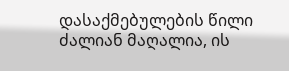დასაქმებულების წილი ძალიან მაღალია, ის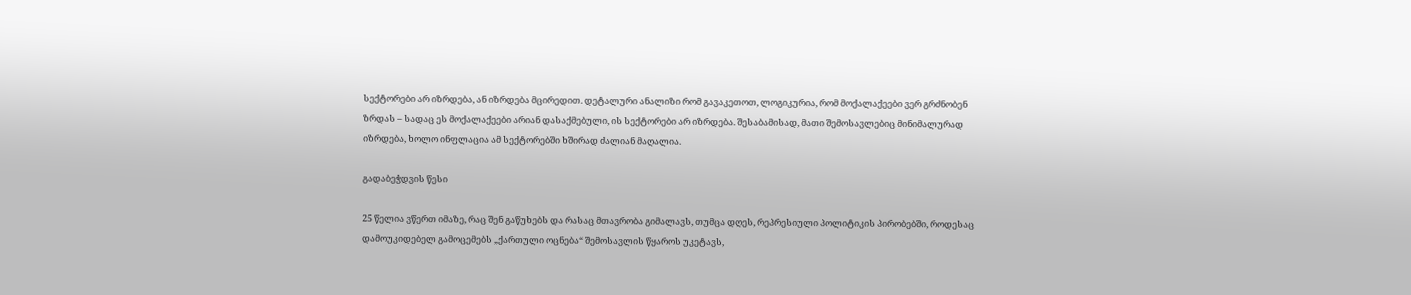სექტორები არ იზრდება, ან იზრდება მცირედით. დეტალური ანალიზი რომ გავაკეთოთ, ლოგიკურია, რომ მოქალაქეები ვერ გრძნობენ ზრდას – სადაც ეს მოქალაქეები არიან დასაქმებული, ის სექტორები არ იზრდება. შესაბამისად, მათი შემოსავლებიც მინიმალურად იზრდება, ხოლო ინფლაცია ამ სექტორებში ხშირად ძალიან მაღალია.

გადაბეჭდვის წესი

25 წელია ვწერთ იმაზე, რაც შენ გაწუხებს და რასაც მთავრობა გიმალავს, თუმცა დღეს, რეპრესიული პოლიტიკის პირობებში, როდესაც დამოუკიდებელ გამოცემებს „ქართული ოცნება“ შემოსავლის წყაროს უკეტავს,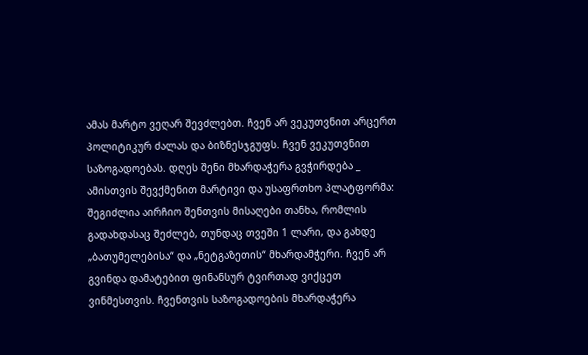ამას მარტო ვეღარ შევძლებთ. ჩვენ არ ვეკუთვნით არცერთ პოლიტიკურ ძალას და ბიზნესჯგუფს. ჩვენ ვეკუთვნით საზოგადოებას. დღეს შენი მხარდაჭერა გვჭირდება _ ამისთვის შევქმენით მარტივი და უსაფრთხო პლატფორმა: შეგიძლია აირჩიო შენთვის მისაღები თანხა, რომლის გადახდასაც შეძლებ, თუნდაც თვეში 1 ლარი, და გახდე „ბათუმელებისა“ და „ნეტგაზეთის“ მხარდამჭერი. ჩვენ არ გვინდა დამატებით ფინანსურ ტვირთად ვიქცეთ ვინმესთვის. ჩვენთვის საზოგადოების მხარდაჭერა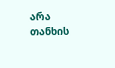არა თანხის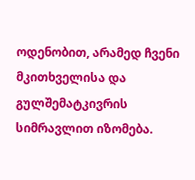ოდენობით, არამედ ჩვენი მკითხველისა და გულშემატკივრის სიმრავლით იზომება.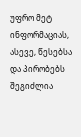უფრო მეტ ინფორმაციას, ასევე, წესებსა და პირობებს შეგიძლია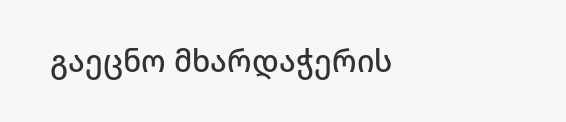გაეცნო მხარდაჭერის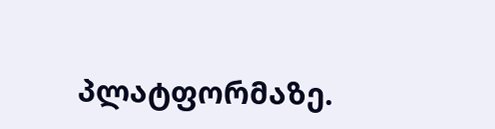პლატფორმაზე.